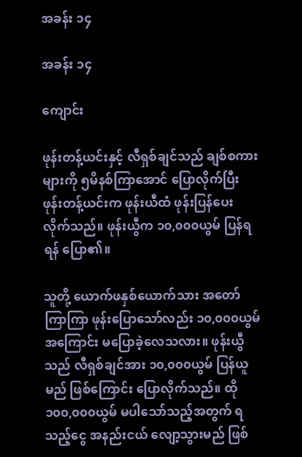အခန်း ၁၄

အခန်း ၁၄

ကျောင်း

ဖုန်းတန့်ယင်းနှင့် လီရှစ်ချင်သည် ချစ်စကားများကို ၅မိနစ်ကြာအောင် ပြောလိုက်ပြီး ဖုန်းတန့်ယင်းက ဖုန်းယီထံ ဖုန်းပြန်ပေးလိုက်သည်။ ဖုန်းယွီက ၁၀,၀၀၀ယွမ် ပြန်ရရန် ပြော၏။

သူတို့ ယောက်ဖနှစ်ယောက်သား အတော်ကြာကြာ ဖုန်းပြောသော်လည်း ၁၀,၀၀၀ယွမ်အကြောင်း မပြောခဲ့လေသလား။ ဖုန်းယွီသည် လီရှစ်ချင်အား ၁၀,၀၀၀ယွမ် ပြန်ယူမည် ဖြစ်ကြောင်း ပြောလိုက်သည်။ ထို ၁၀၀,၀၀၀ယွမ် မပါသော်သည့်အတွက် ရသည့်ငွေ အနည်းငယ် လျော့သွားမည် ဖြစ်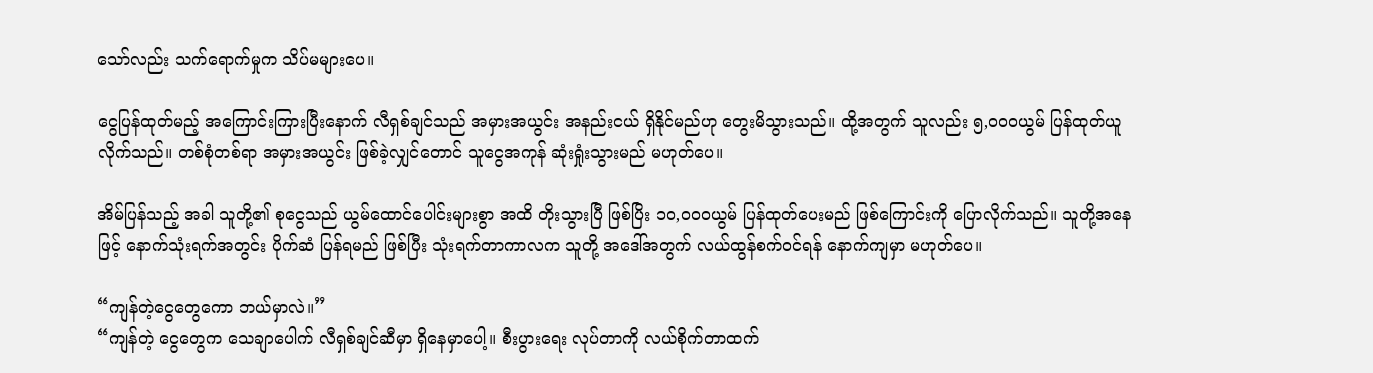သော်လည်း သက်ရောက်မှုက သိပ်မများပေ။

ငွေပြန်ထုတ်မည့် အကြောင်းကြားပြီးနောက် လီရှစ်ချင်သည် အမှားအယွင်း အနည်းငယ် ရှိနိုင်မည်ဟု တွေးမိသွားသည်။ ထို့အတွက် သူလည်း ၅,၀၀၀ယွမ် ပြန်ထုတ်ယူလိုက်သည်။ တစ်စုံတစ်ရာ အမှားအယွင်း ဖြစ်ခဲ့လျှင်တောင် သူငွေအကုန် ဆုံးရှုံးသွားမည် မဟုတ်ပေ။

အိမ်ပြန်သည့် အခါ သူတို့၏ စုငွေသည် ယွမ်ထောင်ပေါင်းများစွာ အထိ တိုးသွားပြီ ဖြစ်ပြိး ၁၀,၀၀၀ယွမ် ပြန်ထုတ်ပေးမည် ဖြစ်ကြောင်းကို ပြောလိုက်သည်။ သူတို့အနေဖြင့် နောက်သုံးရက်အတွင်း ပိုက်ဆံ ပြန်ရမည် ဖြစ်ပြီး သုံးရက်တာကာလက သူတို့ အဒေါ်အတွက် လယ်ထွန်စက်ဝင်ရန် နောက်ကျမှာ မဟုတ်ပေ။

“ကျန်တဲ့ငွေတွေကော ဘယ်မှာလဲ။”
“ကျန်တဲ့ ငွေတွေက သေချာပေါက် လီရှစ်ချင်ဆီမှာ ရှိနေမှာပေါ့။ စီးပွားရေး လုပ်တာကို လယ်စိုက်တာထက်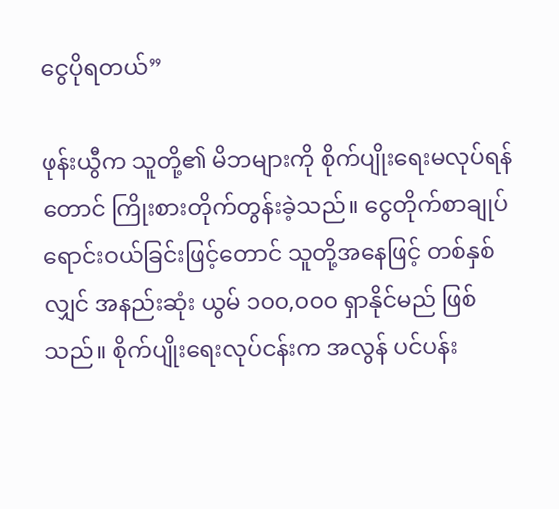ငွေပိုရတယ်”

ဖုန်းယွီက သူတို့၏ မိဘများကို စိုက်ပျိုးရေးမလုပ်ရန်တောင် ကြိုးစားတိုက်တွန်းခဲ့သည်။ ငွေတိုက်စာချုပ် ရောင်းဝယ်ခြင်းဖြင့်တောင် သူတို့အနေဖြင့် တစ်နှစ်လျှင် အနည်းဆုံး ယွမ် ၁၀၀,၀၀၀ ရှာနိုင်မည် ဖြစ်သည်။ စိုက်ပျိုးရေးလုပ်ငန်းက အလွန် ပင်ပန်း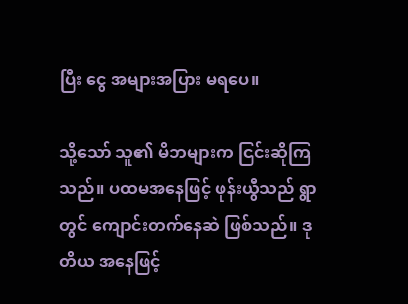ပြီး ငွေ အများအပြား မရပေ။

သို့သော် သူ၏ မိဘများက ငြင်းဆိုကြသည်။ ပထမအနေဖြင့် ဖုန်းယွီသည် ရွာတွင် ကျောင်းတက်နေဆဲ ဖြစ်သည်။ ဒုတိယ အနေဖြင့်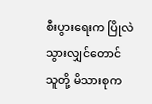စီးပွားရေးက ပြိုလဲသွားလျှင်တောင် သူတို့ မိသားစုက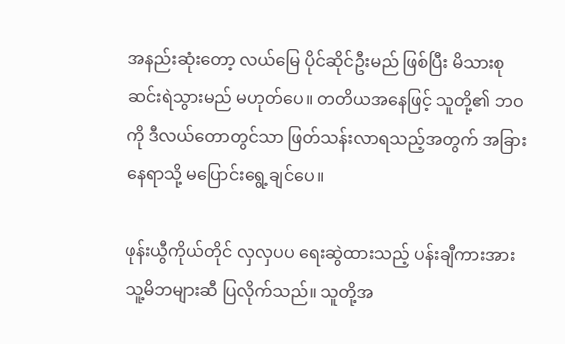အနည်းဆုံးတော့ လယ်မြေ ပိုင်ဆိုင်ဦးမည် ဖြစ်ပြီး မိသားစု ဆင်းရဲသွားမည် မဟုတ်ပေ။ တတိယအနေဖြင့် သူတို့၏ ဘဝကို ဒီလယ်တောတွင်သာ ဖြတ်သန်းလာရသည့်အတွက် အခြားနေရာသို့ မပြောင်းရွေ့ချင်ပေ။

ဖုန်းယွီကိုယ်တိုင် လှလှပပ ရေးဆွဲထားသည့် ပန်းချီကားအား သူ့မိဘများဆီ ပြလိုက်သည်။ သူတို့အ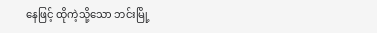နေဖြင့် ထိုကဲ့သို့သော ဘင်းမြို့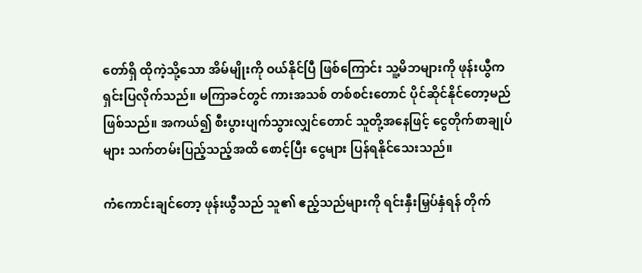တော်ရှိ ထိုကဲ့သို့သော အိမ်မျိုးကို ဝယ်နိုင်ပြီ ဖြစ်ကြောင်း သူ့မိဘများကို ဖုန်းယွီက ရှင်းပြလိုက်သည်။ မကြာခင်တွင် ကားအသစ် တစ်စင်းတောင် ပိုင်ဆိုင်နိုင်တော့မည် ဖြစ်သည်။ အကယ်၍ စီးပွားပျက်သွားလျှင်တောင် သူတို့အနေဖြင့် ငွေတိုက်စာချုပ်များ သက်တမ်းပြည့်သည့်အထိ စောင့်ပြီး ငွေများ ပြန်ရနိုင်သေးသည်။

ကံကောင်းချင်တော့ ဖုန်းယွီသည် သူ၏ ဧည့်သည်များကို ရင်းနှီးမြှပ်နှံရန် တိုက်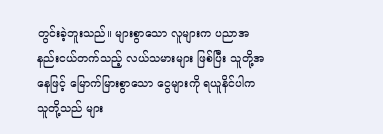တွင်းခဲ့ဘူးသည်။ များစွာသော လူများက ပညာအနည်းငယ်တက်သည့် လယ်သမားများ ဖြစ်ပြီး သူတို့အနေဖြင့် မြောက်မြားစွာသော ငွေများကို ရယူနိင်ပါက သူတို့သည် များ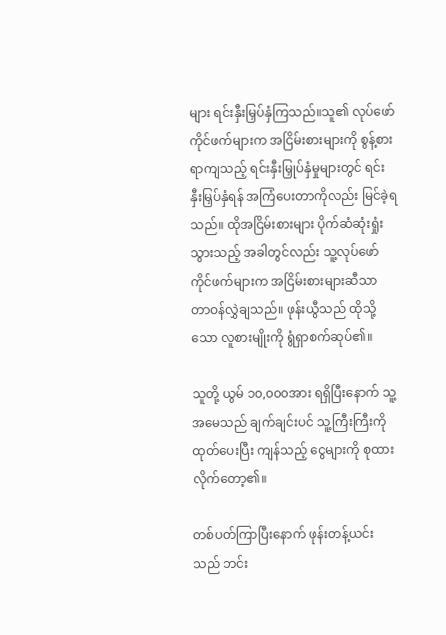များ ရင်းနှီးမြှပ်နှံကြသည်။သူ၏ လုပ်ဖော်ကိုင်ဖက်များက အငြိမ်းစားများကို စွန့်စားရာကျသည့် ရင်းနှီးမြှုပ်နှံမှုများတွင် ရင်းနှီးမြှပ်နှံရန် အကြံပေးတာကိုလည်း မြင်ခဲ့ရသည်။ ထိုအငြိမ်းစားများ ပိုက်ဆံဆုံးရှုံးသွားသည့် အခါတွင်လည်း သူ့လုပ်ဖော်ကိုင်ဖက်များက အငြိမ်းစားများဆီသာ တာဝန်လွှဲချသည်။ ဖုန်းယွီသည် ထိုသို့သော လူစားမျိုးကို ရွံရှာစက်ဆုပ်၏။

သူတို့ ယွမ် ၁၀,၀၀၀အား ရရှိပြီးနောက် သူ့အမေသည် ချက်ချင်းပင် သူ့ကြီးကြီးကို ထုတ်ပေးပြီး ကျန်သည့် ငွေများကို စုထားလိုက်တော့၏။

တစ်ပတ်ကြာပြီးနောက် ဖုန်းတန့်ယင်းသည် ဘင်း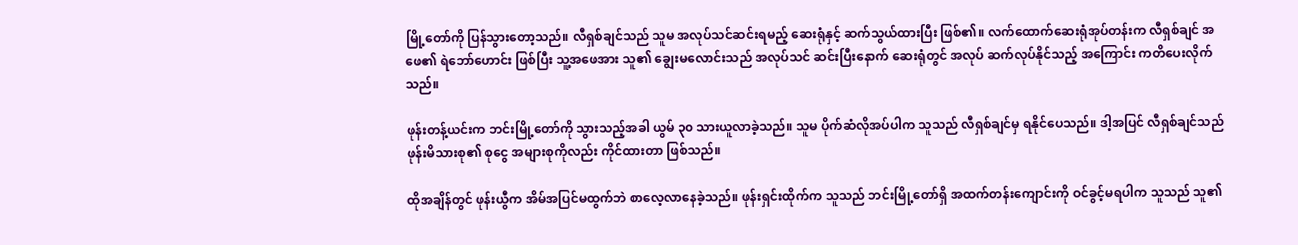မြို့တော်ကို ပြန်သွားတော့သည်။ လီရှစ်ချင်သည် သူမ အလုပ်သင်ဆင်းရမည့် ဆေးရုံနှင့် ဆက်သွယ်ထားပြီး ဖြစ်၏။ လက်ထောက်ဆေးရုံအုပ်တန်းက လီရှစ်ချင် အဖေ၏ ရဲဘော်ဟောင်း ဖြစ်ပြီး သူ့အဖေအား သူ၏ ချွေးမလောင်းသည် အလုပ်သင် ဆင်းပြီးနောက် ဆေးရုံတွင် အလုပ် ဆက်လုပ်နိုင်သည့် အကြောင်း ကတိပေးလိုက်သည်။

ဖုန်းတန့်ယင်းက ဘင်းမြို့တော်ကို သွားသည့်အခါ ယွမ် ၃၀ သားယူလာခဲ့သည်။ သူမ ပိုက်ဆံလိုအပ်ပါက သူသည် လီရှစ်ချင်မှ ရနိုင်ပေသည်။ ဒါ့အပြင် လီရှစ်ချင်သည် ဖုန်းမိသားစု၏ စုငွေ အများစုကိုလည်း ကိုင်ထားတာ ဖြစ်သည်။

ထိုအချိန်တွင် ဖုန်းယွီက အိမ်အပြင်မထွက်ဘဲ စာလေ့လာနေခဲ့သည်။ ဖုန်းရှင်းထိုက်က သူသည် ဘင်းမြို့တော်ရှိ အထက်တန်းကျောင်းကို ဝင်ခွင့်မရပါက သူသည် သူ၏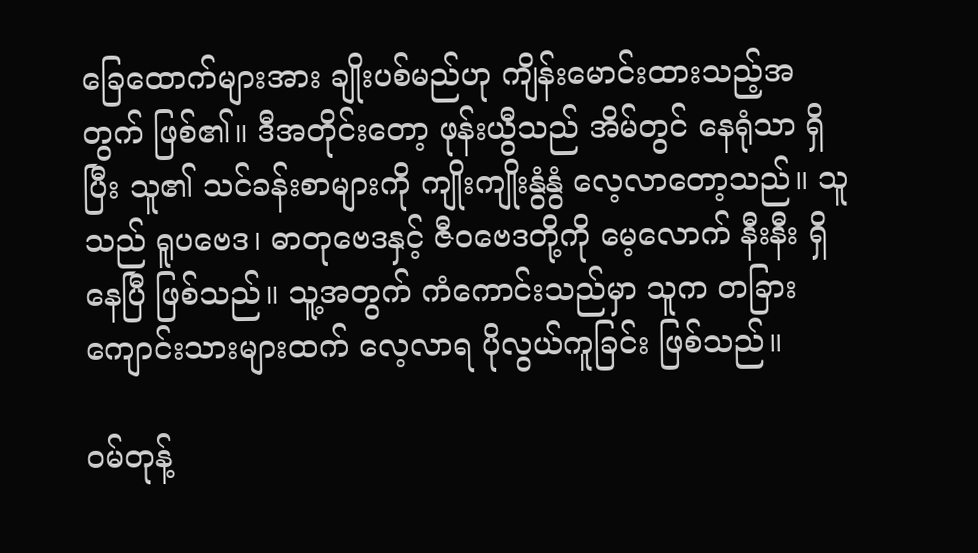ခြေထောက်များအား ချိုးပစ်မည်ဟု ကျိန်းမောင်းထားသည့်အတွက် ဖြစ်၏။ ဒီအတိုင်းတော့ ဖုန်းယွီသည် အိမ်တွင် နေရုံသာ ရှိပြီး သူ၏ သင်ခန်းစာများကို ကျိုးကျိုးနွံနွံ လေ့လာတော့သည်။ သူသည် ရူပဗေဒ၊ ဓာတုဗေဒနှင့် ဇီဝဗေဒတို့ကို မေ့လောက် နီးနီး ရှိနေပြီ ဖြစ်သည်။ သူ့အတွက် ကံကောင်းသည်မှာ သူက တခြားကျောင်းသားများထက် လေ့လာရ ပိုလွယ်ကူခြင်း ဖြစ်သည်။

ဝမ်တုန့်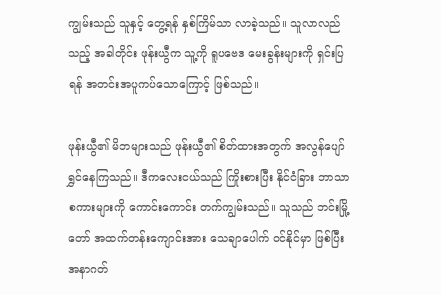ကျွမ်းသည် သူနှင့် တွေ့ရန် နှစ်ကြိမ်သာ လာခဲ့သည်။ သူလာလည်သည့် အခါတိုင်း ဖုန်းယွီက သူ့ကို ရူပဗေဒ မေးခွန်းများကို ရှင်းပြရန် အတင်းအပူကပ်သောကြောင့် ဖြစ်သည်။

ဖုန်းယွီ၏ မိဘများသည် ဖုန်းယွီ၏ စိတ်ထားအတွက် အလွန်ပျော်ရွှင်နေကြသည်။ ဒီကလေးငယ်သည် ကြိုးစားပြီး နိုင်ငံခြား ဘာသာစကားများကို ကောင်းကောင်း တက်ကျွမ်းသည်။ သူသည် ဘင်းမြို့တော် အထက်တန်းကျောင်းအား သေချာပေါက် ဝင်နိုင်မှာ ဖြစ်ပြီး အနာဂတ်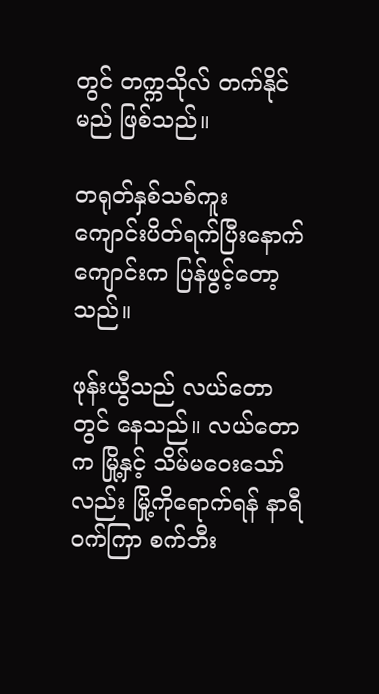တွင် တက္ကသိုလ် တက်နိုင်မည် ဖြစ်သည်။

တရုတ်နှစ်သစ်ကူး ကျောင်းပိတ်ရက်ပြီးနောက် ကျောင်းက ပြန်ဖွင့်တော့သည်။

ဖုန်းယွီသည် လယ်တောတွင် နေသည်။ လယ်တောက မြို့နှင့် သိမ်မဝေးသော်လည်း မြို့ကိုရောက်ရန် နာရီဝက်ကြာ စက်ဘီး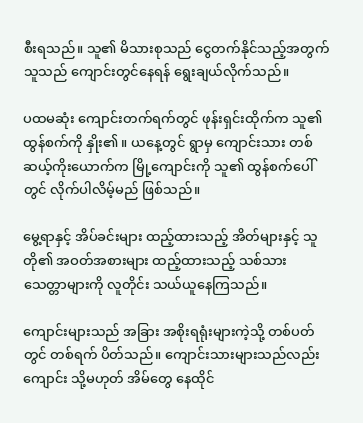စီးရသည်။ သူ၏ မိသားစုသည် ငွေတက်နိုင်သည့်အတွက် သူသည် ကျောင်းတွင်နေရန် ရွေးချယ်လိုက်သည်။

ပထမဆုံး ကျောင်းတက်ရက်တွင် ဖုန်းရှင်းထိုက်က သူ၏ ထွန်စက်ကို နှိုး၏။ ယနေ့တွင် ရွာမှ ကျောင်းသား တစ်ဆယ့်ကိုးယောက်က မြို့ကျောင်းကို သူ၏ ထွန်စက်ပေါ်တွင် လိုက်ပါလိမ့်မည် ဖြစ်သည်။

မွေ့ရာနှင့် အိပ်ခင်းများ ထည့်ထားသည့် အိတ်များနှင့် သူတို၏ အဝတ်အစားများ ထည့်ထားသည့် သစ်သား သေတ္တာများကို လူတိုင်း သယ်ယူနေကြသည်။

ကျောင်းများသည် အခြား အစိုးရရုံးများကဲ့သို့ တစ်ပတ်တွင် တစ်ရက် ပိတ်သည်။ ကျောင်းသားများသည်လည်း ကျောင်း သို့မဟုတ် အိမ်တွေ နေထိုင်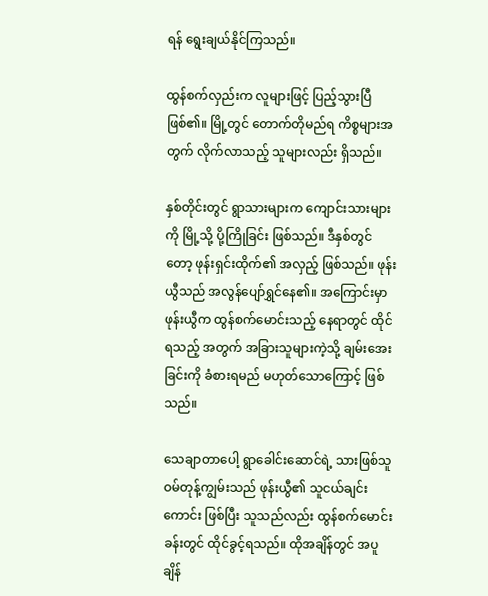ရန် ရွေးချယ်နိုင်ကြသည်။

ထွန်စက်လှည်းက လူများဖြင့် ပြည့်သွားပြီ ဖြစ်၏။ မြို့တွင် တောက်တိုမည်ရ ကိစ္စများအတွက် လိုက်လာသည့် သူများလည်း ရှိသည်။

နှစ်တိုင်းတွင် ရွာသားများက ကျောင်းသားများကို မြို့သို့ ပို့ကြိုခြင်း ဖြစ်သည်။ ဒီနှစ်တွင်တော့ ဖုန်းရှင်းထိုက်၏ အလှည့် ဖြစ်သည်။ ဖုန်းယွီသည် အလွန်ပျော်ရွှင်နေ၏။ အကြောင်းမှာ ဖုန်းယွီက ထွန်စက်မောင်းသည့် နေရာတွင် ထိုင်ရသည့် အတွက် အခြားသူများကဲ့သို့ ချမ်းအေးခြင်းကို ခံစားရမည် မဟုတ်သောကြောင့် ဖြစ်သည်။

သေချာတာပေါ့ ရွာခေါင်းဆောင်ရဲ့ သားဖြစ်သူ ဝမ်တုန့်ကျွမ်းသည် ဖုန်းယွီ၏ သူငယ်ချင်းကောင်း ဖြစ်ပြီး သူသည်လည်း ထွန်စက်မောင်းခန်းတွင် ထိုင်ခွင့်ရသည်။ ထိုအချိန်တွင် အပူချိန်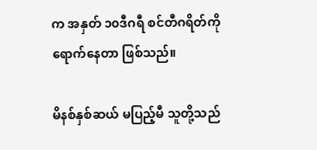က အနှတ် ၁၀ဒီဂရီ စင်တီဂရိတ်ကို ရောက်နေတာ ဖြစ်သည်။

မိနစ်နှစ်ဆယ် မပြည့်မီ သူတို့သည်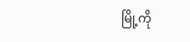မြို့ကို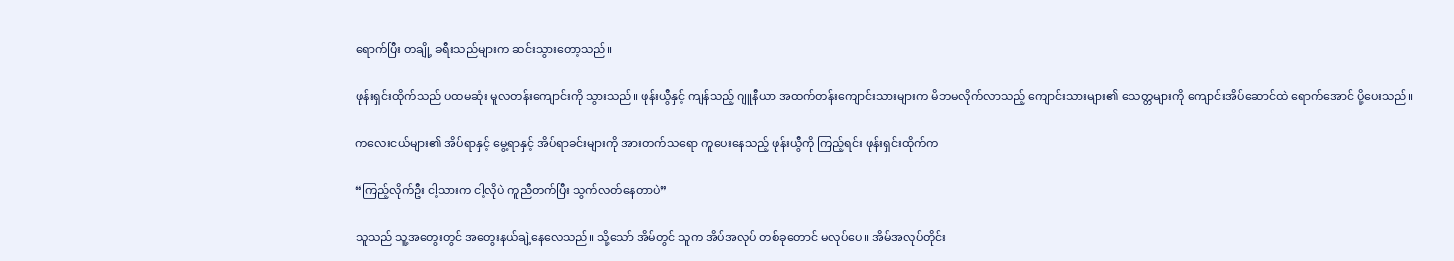ရောက်ပြီး တချို့ ခရီးသည်များက ဆင်းသွားတော့သည်။

ဖုန်းရှင်းထိုက်သည် ပထမဆုံး မူလတန်းကျောင်းကို သွားသည်။ ဖုန်းယွီနှင့် ကျန်သည့် ဂျူနီယာ အထက်တန်းကျောင်းသားများက မိဘမလိုက်လာသည့် ကျောင်းသားများ၏ သေတ္တများကို ကျောင်းအိပ်ဆောင်ထဲ ရောက်အောင် ပို့ပေးသည်။

ကလေးငယ်များ၏ အိပ်ရာနှင့် မွေ့ရာနှင့် အိပ်ရာခင်းများကို အားတက်သရော ကူပေးနေသည့် ဖုန်းယွီကို ကြည့်ရင်း ဖုန်းရှင်းထိုက်က

“ကြည့်လိုက်ဦး ငါ့သားက ငါ့လိုပဲ ကူညီတက်ပြီး သွက်လတ်နေတာပဲ”

သူသည် သူ့အတွေးတွင် အတွေးနယ်ချဲ့နေလေသည်။ သို့သော် အိမ်တွင် သူက အိပ်အလုပ် တစ်ခုတောင် မလုပ်ပေ။ အိမ်အလုပ်တိုင်း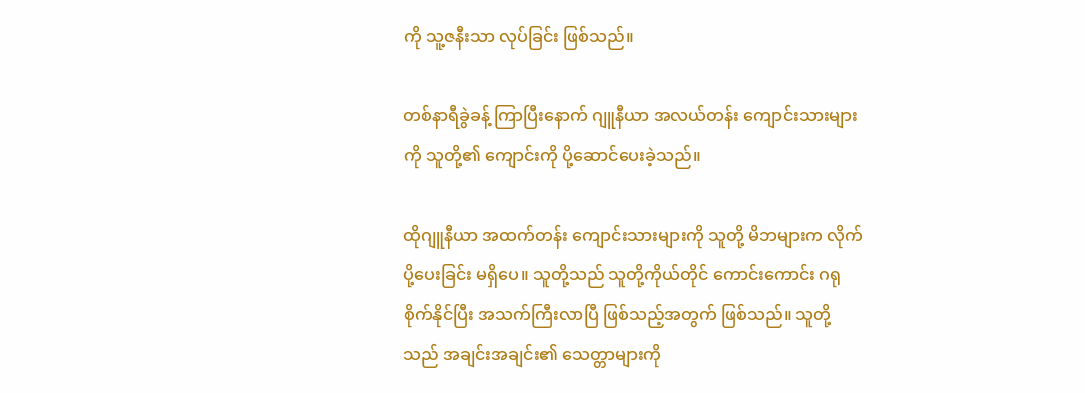ကို သူ့ဇနီးသာ လုပ်ခြင်း ဖြစ်သည်။

တစ်နာရီခွဲခန့် ကြာပြီးနောက် ဂျူနီယာ အလယ်တန်း ကျောင်းသားများကို သူတို့၏ ကျောင်းကို ပို့ဆောင်ပေးခဲ့သည်။

ထိုဂျူနီယာ အထက်တန်း ကျောင်းသားများကို သူတို့ မိဘများက လိုက်ပို့ပေးခြင်း မရှိပေ။ သူတို့သည် သူတို့ကိုယ်တိုင် ကောင်းကောင်း ဂရုစိုက်နိုင်ပြီး အသက်ကြီးလာပြီ ဖြစ်သည့်အတွက် ဖြစ်သည်။ သူတို့သည် အချင်းအချင်း၏ သေတ္တာများကို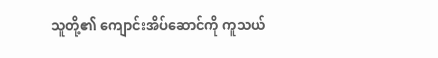သူတို့၏ ကျောင်းအိပ်ဆောင်ကို ကူသယ်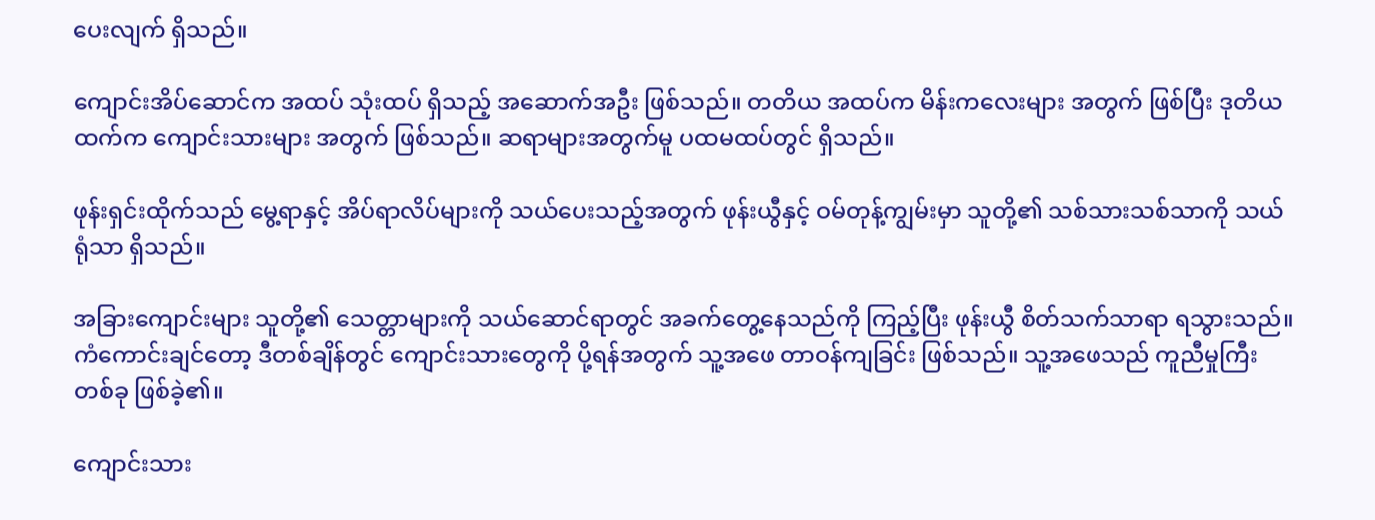ပေးလျက် ရှိသည်။

ကျောင်းအိပ်ဆောင်က အထပ် သုံးထပ် ရှိသည့် အဆောက်အဦး ဖြစ်သည်။ တတိယ အထပ်က မိန်းကလေးများ အတွက် ဖြစ်ပြီး ဒုတိယထက်က ကျောင်းသားများ အတွက် ဖြစ်သည်။ ဆရာများအတွက်မူ ပထမထပ်တွင် ရှိသည်။

ဖုန်းရှင်းထိုက်သည် မွေ့ရာနှင့် အိပ်ရာလိပ်များကို သယ်ပေးသည့်အတွက် ဖုန်းယွီနှင့် ဝမ်တုန့်ကျွမ်းမှာ သူတို့၏ သစ်သားသစ်သာကို သယ်ရုံသာ ရှိသည်။

အခြားကျောင်းများ သူတို့၏ သေတ္တာများကို သယ်ဆောင်ရာတွင် အခက်တွေ့နေသည်ကို ကြည့်ပြီး ဖုန်းယွီ စိတ်သက်သာရာ ရသွားသည်။ ကံကောင်းချင်တော့ ဒီတစ်ချိန်တွင် ကျောင်းသားတွေကို ပို့ရန်အတွက် သူ့အဖေ တာဝန်ကျခြင်း ဖြစ်သည်။ သူ့အဖေသည် ကူညီမှုကြီး တစ်ခု ဖြစ်ခဲ့၏။

ကျောင်းသား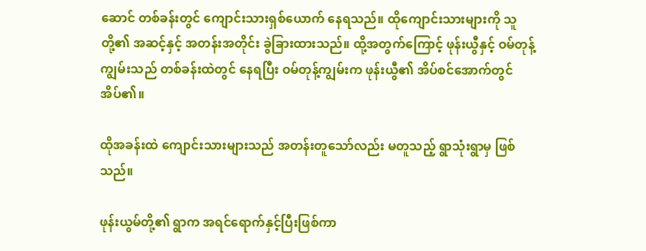ဆောင် တစ်ခန်းတွင် ကျောင်းသားရှစ်ယောက် နေရသည်။ ထိုကျောင်းသားများကို သူတို့၏ အဆင့်နှင့် အတန်းအတိုင်း ခွဲခြားထားသည်။ ထို့အတွက်ကြောင့် ဖုန်းယွီနှင့် ဝမ်တုန့်ကျွမ်းသည် တစ်ခန်းထဲတွင် နေရပြီး ဝမ်တုန့်ကျွမ်းက ဖုန်းယွီ၏ အိပ်စင်အောက်တွင် အိပ်၏။

ထိုအခန်းထဲ ကျောင်းသားများသည် အတန်းတူသော်လည်း မတူသည့် ရွာသုံးရွာမှ ဖြစ်သည်။

ဖုန်းယွမ်တို့၏ ရွာက အရင်ရောက်နှင့်ပြီးဖြစ်ကာ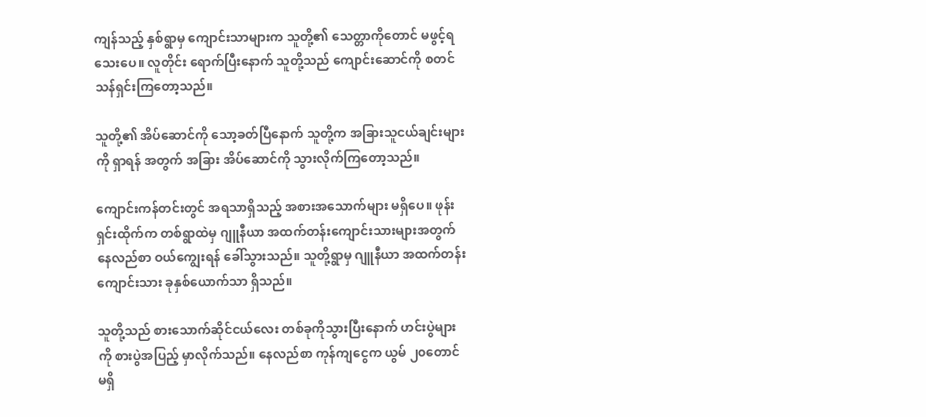ကျန်သည့် နှစ်ရွာမှ ကျောင်းသာများက သူတို့၏ သေတ္တာကိုတောင် မဖွင့်ရသေးပေ။ လူတိုင်း ရောက်ပြီးနောက် သူတို့သည် ကျောင်းဆောင်ကို စတင် သန်ရှင်းကြတော့သည်။

သူတို့၏ အိပ်ဆောင်ကို သော့ခတ်ပြီနောက် သူတို့က အခြားသူငယ်ချင်းများကို ရှာရန် အတွက် အခြား အိပ်ဆောင်ကို သွားလိုက်ကြတော့သည်။

ကျောင်းကန်တင်းတွင် အရသာရှိသည့် အစားအသောက်များ မရှိပေ။ ဖုန်းရှင်းထိုက်က တစ်ရွာထဲမှ ဂျူနီယာ အထက်တန်းကျောင်းသားများအတွက် နေလည်စာ ဝယ်ကျွေးရန် ခေါ်သွားသည်။ သူတို့ရွာမှ ဂျူနီယာ အထက်တန်းကျောင်းသား ခုနှစ်ယောက်သာ ရှိသည်။

သူတို့သည် စားသောက်ဆိုင်ငယ်လေး တစ်ခုကိုသွားပြီးနောက် ဟင်းပွဲများကို စားပွဲအပြည့် မှာလိုက်သည်။ နေလည်စာ ကုန်ကျငွေက ယွမ် ၂၀တောင် မရှိ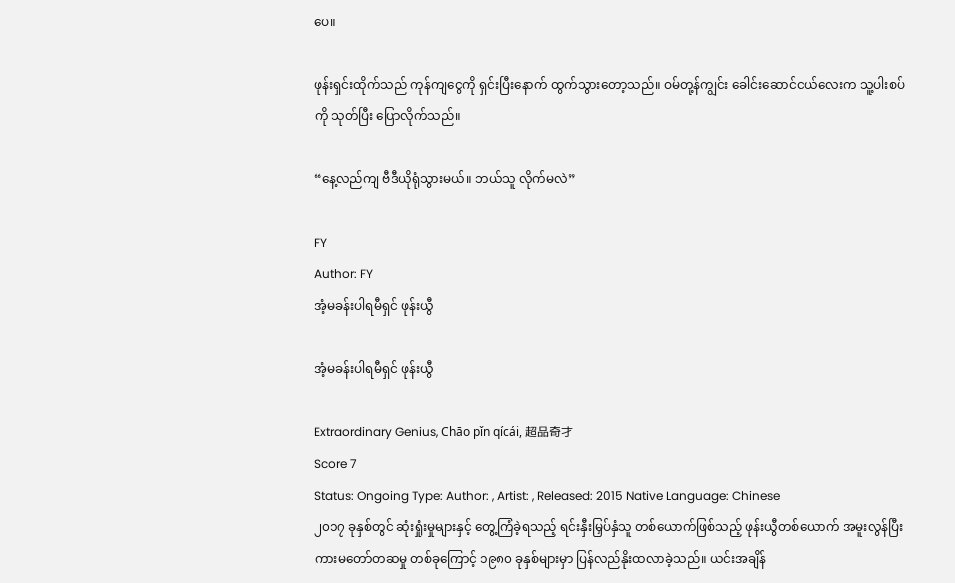ပေ။

ဖုန်းရှင်းထိုက်သည် ကုန်ကျငွေကို ရှင်းပြီးနောက် ထွက်သွားတော့သည်။ ဝမ်တု့န်ကျွင်း ခေါင်းဆောင်ငယ်လေးက သူ့ပါးစပ်ကို သုတ်ပြီး ပြောလိုက်သည်။

“နေ့လည်ကျ ဗီဒီယိုရုံသွားမယ်။ ဘယ်သူ လိုက်မလဲ”

FY
Author: FY
အံ့မခန်းပါရမီရှင် ဖုန်းယွီ

အံ့မခန်းပါရမီရှင် ဖုန်းယွီ

Extraordinary Genius, Chāo pǐn qícái, 超品奇才
Score 7
Status: Ongoing Type: Author: , Artist: , Released: 2015 Native Language: Chinese
၂၀၁၇ ခုနှစ်တွင် ဆုံးရှုံးမှုများနှင့် တွေ့ကြံခဲ့ရသည့် ရင်းနှီးမြှပ်နှံသူ တစ်ယောက်ဖြစ်သည့် ဖုန်းယွီတစ်ယောက် အမူးလွန်ပြီး ကားမတော်တဆမှု တစ်ခုကြောင့် ၁၉၈၀ ခုနှစ်များမှာ ပြန်လည်နိုးထလာခဲ့သည်။ ယင်းအချိန်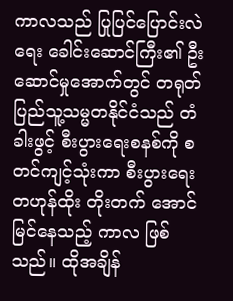ကာလသည် ပြုပြင်ပြောင်းလဲရေး ခေါင်းဆောင်ကြီး၏ ဦးဆောင်မှုအောက်တွင် တရုတ်ပြည်သူ့သမ္မတနိုင်ငံသည် တံခါးဖွင့် စီးပွားရေးစနစ်ကို စတင်ကျင့်သုံးကာ စီးပွားရေး တဟုန်ထိုး တိုးတက် အောင်မြင်နေသည့် ကာလ ဖြစ်သည်။ ထိုအချိန်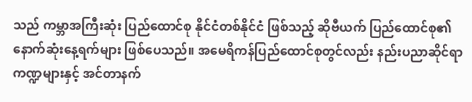သည် ကမ္ဘာအကြီးဆုံး ပြည်ထောင်စု နိုင်ငံတစ်နိုင်ငံ ဖြစ်သည့် ဆိုဗီယက် ပြည်ထောင်စု၏ နောက်ဆုံးနေ့ရက်များ ဖြစ်ပေသည်။ အမေရိကန်ပြည်ထောင်စုတွင်လည်း နည်းပညာဆိုင်ရာကဏ္ဍများနှင့် အင်တာနက်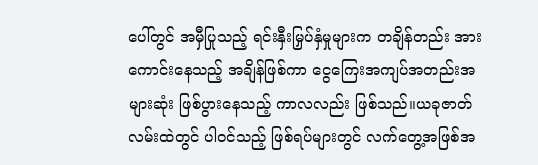ပေါ်တွင် အမှီပြုသည့် ရင်းနှီးမြှပ်နှံမှုများက တချိန်တည်း အားကောင်းနေသည့် အချိန်ဖြစ်ကာ ငွေကြေးအကျပ်အတည်းအများဆုံး ဖြစ်ပွားနေသည့် ကာလလည်း ဖြစ်သည်။ယခုဇာတ်လမ်းထဲတွင် ပါဝင်သည့် ဖြစ်ရပ်များတွင် လက်တွေ့အဖြစ်အ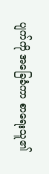ပျက်ကို အခြေခံကာ စာရေးသူ၏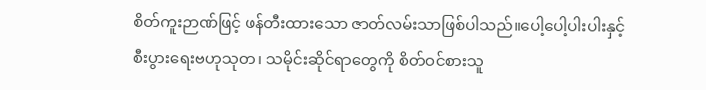စိတ်ကူးဉာဏ်ဖြင့် ဖန်တီးထားသော ဇာတ်လမ်းသာဖြစ်ပါသည်။ပေါ့ပေါ့ပါးပါးနှင့် စီးပွားရေးဗဟုသုတ၊ သမိုင်းဆိုင်ရာတွေကို စိတ်ဝင်စားသူ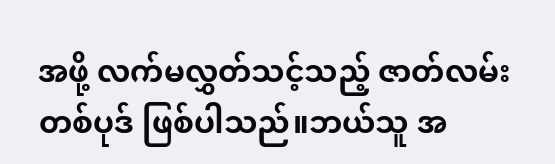အဖို့ လက်မလွှတ်သင့်သည့် ဇာတ်လမ်းတစ်ပုဒ် ဖြစ်ပါသည်။ဘယ်သူ အ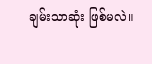ချမ်းသာဆုံး ဖြစ်မလဲ။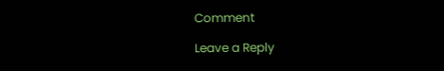Comment

Leave a Reply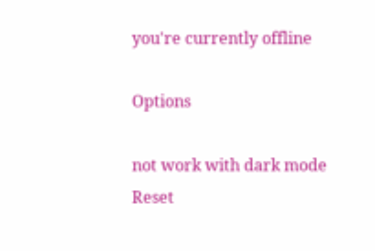you're currently offline

Options

not work with dark mode
Reset